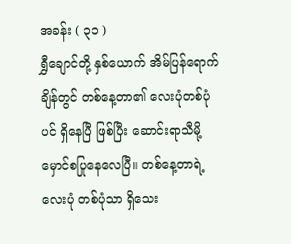အခန်း ( ၃၁ )
ရွှီချောင်တို့ နှစ်ယောက် အိမ်ပြန်ရောက်ချိန်တွင် တစ်နေ့တာ၏ လေးပုံတစ်ပုံပင် ရှိနေပြီ ဖြစ်ပြီး ဆောင်းရာသီမို့ မှောင်စပြုနေလေပြီ။ တစ်နေ့တာရဲ့ လေးပုံ တစ်ပုံသာ ရှိသေး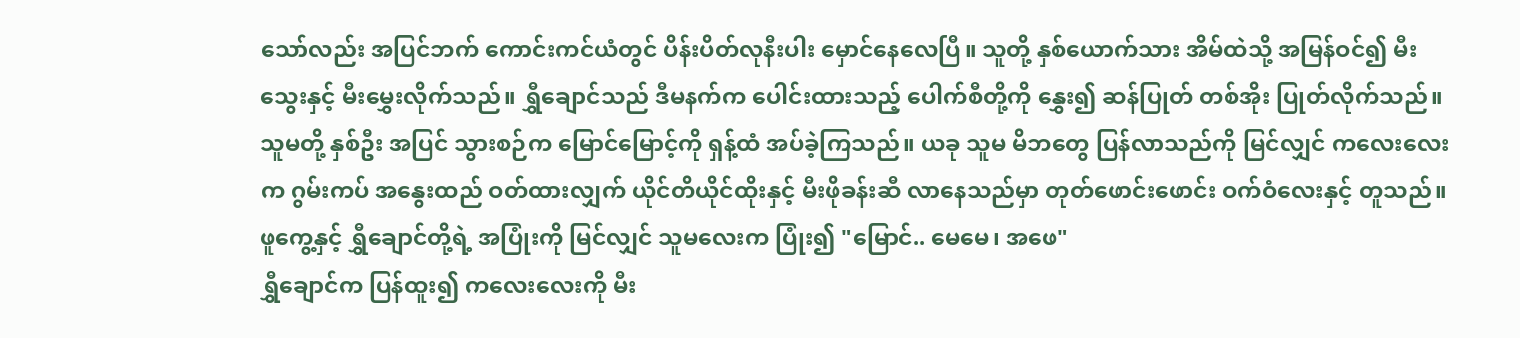သော်လည်း အပြင်ဘက် ကောင်းကင်ယံတွင် ပိန်းပိတ်လုနီးပါး မှောင်နေလေပြီ။ သူတို့ နှစ်ယောက်သား အိမ်ထဲသို့ အမြန်ဝင်၍ မီးသွေးနှင့် မီးမွှေးလိုက်သည်။ ရွှီချောင်သည် ဒီမနက်က ပေါင်းထားသည့် ပေါက်စီတို့ကို နွှေး၍ ဆန်ပြုတ် တစ်အိုး ပြုတ်လိုက်သည်။
သူမတို့ နှစ်ဦး အပြင် သွားစဉ်က မြောင်မြောင့်ကို ရှန့်ထံ အပ်ခဲ့ကြသည်။ ယခု သူမ မိဘတွေ ပြန်လာသည်ကို မြင်လျှင် ကလေးလေးက ဂွမ်းကပ် အနွေးထည် ဝတ်ထားလျှက် ယိုင်တိယိုင်ထိုးနှင့် မီးဖိုခန်းဆီ လာနေသည်မှာ တုတ်ဖောင်းဖောင်း ဝက်ဝံလေးနှင့် တူသည်။ ဖူကွေ့နှင့် ရွှီချောင်တို့ရဲ့ အပြုံးကို မြင်လျှင် သူမလေးက ပြုံး၍ "မြောင်.. မေမေ၊ အဖေ"
ရွှီချောင်က ပြန်ထူး၍ ကလေးလေးကို မီး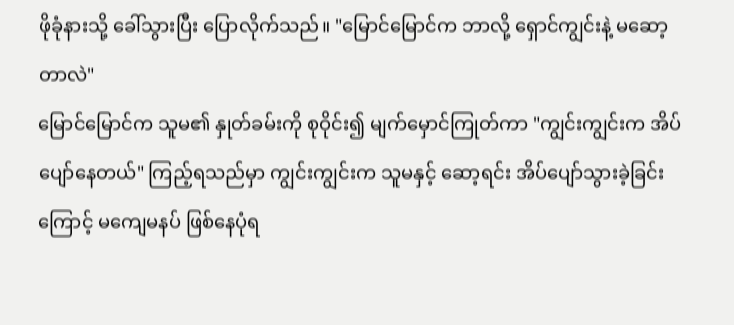ဖိုခုံနားသို့ ခေါ်သွားပြီး ပြောလိုက်သည်။ "မြောင်မြောင်က ဘာလို့ ရှောင်ကျွင်းနဲ့ မဆော့တာလဲ"
မြောင်မြောင်က သူမ၏ နှုတ်ခမ်းကို စုဝိုင်း၍ မျက်မှောင်ကြုတ်ကာ "ကျွင်းကျွင်းက အိပ်ပျော်နေတယ်" ကြည့်ရသည်မှာ ကျွင်းကျွင်းက သူမနှင့် ဆော့ရင်း အိပ်ပျော်သွားခဲ့ခြင်းကြောင့် မကျေမနပ် ဖြစ်နေပုံရ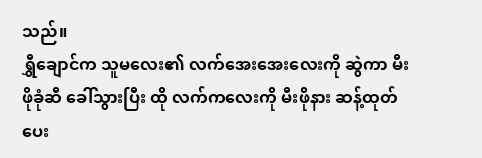သည်။
ရွှီချောင်က သူမလေး၏ လက်အေးအေးလေးကို ဆွဲကာ မီးဖိုခုံဆီ ခေါ်သွားပြီး ထို လက်ကလေးကို မီးဖိုနား ဆန့်ထုတ်ပေး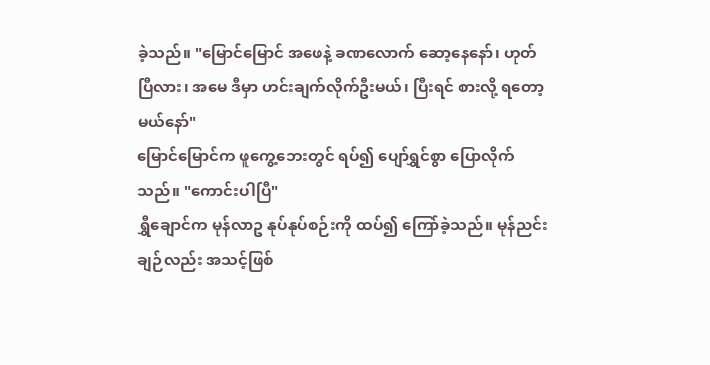ခဲ့သည်။ "မြောင်မြောင် အဖေနဲ့ ခဏလောက် ဆော့နေနော်၊ ဟုတ်ပြီလား၊ အမေ ဒီမှာ ဟင်းချက်လိုက်ဦးမယ်၊ ပြီးရင် စားလို့ ရတော့မယ်နော်"
မြောင်မြောင်က ဖူကွေ့ဘေးတွင် ရပ်၍ ပျော်ရွှင်စွာ ပြောလိုက်သည်။ "ကောင်းပါပြီ"
ရွှီချောင်က မုန်လာဥ နုပ်နုပ်စဉ်းကို ထပ်၍ ကြော်ခဲ့သည်။ မုန်ညင်းချဉ်လည်း အသင့်ဖြစ်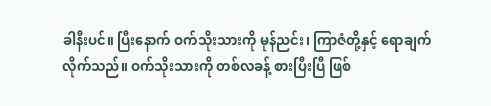ခါနီးပင်။ ပြီးနောက် ဝက်သိုးသားကို မုန်ညင်း၊ ကြာဇံတို့နှင့် ရောချက်လိုက်သည်။ ဝက်သိုးသားကို တစ်လခန့် စားပြီးပြီ ဖြစ်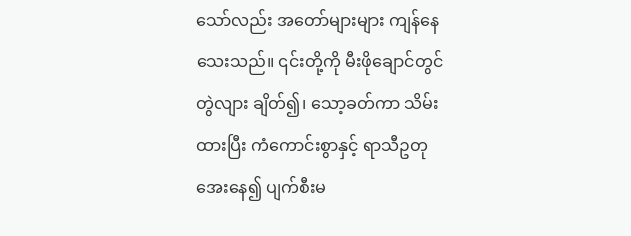သော်လည်း အတော်များများ ကျန်နေသေးသည်။ ၎င်းတို့ကို မီးဖိုချောင်တွင် တွဲလျား ချိတ်၍၊ သော့ခတ်ကာ သိမ်းထားပြီး ကံကောင်းစွာနှင့် ရာသီဥတု အေးနေ၍ ပျက်စီးမ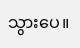သွားပေ။